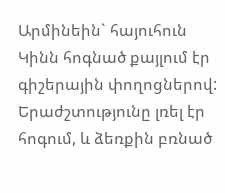Արմինեին` հայուհուն
Կինն հոգնած քայլում էր գիշերային փողոցներով: Երաժշտությունը լռել էր հոգում, և ձեռքին բռնած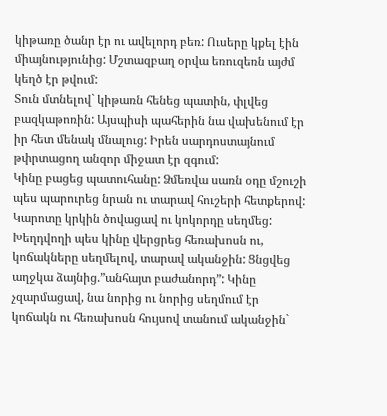կիթառը ծանր էր ու ավելորդ բեռ: Ուսերը կքել էին միայնությունից: Մշտազբաղ օրվա եռուզեռն այժմ կեղծ էր թվում:
Տուն մտնելով` կիթառն հենեց պատին, փլվեց բազկաթոռին: Այսպիսի պահերին նա վախենում էր իր հետ մենակ մնալուց: Իրեն սարդոստայնում թփրտացող անզոր միջատ էր զգում:
Կինը բացեց պատուհանը: Ձմեռվա սառն օդը մշուշի պես պարուրեց նրան ու տարավ հուշերի հետքերով: Կարոտը կրկին ծովացավ ու կոկորդը սեղմեց:
Խեղդվողի պես կինը վերցրեց հեռախոսն ու, կոճակները սեղմելով, տարավ ականջին: Ցնցվեց աղջկա ձայնից.”անհայտ բաժանորդ”: Կինը չզարմացավ, նա նորից ու նորից սեղմում էր կոճակն ու հեռախոսն հույսով տանում ականջին`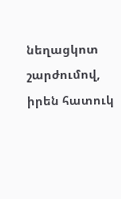նեղացկոտ շարժումով, իրեն հատուկ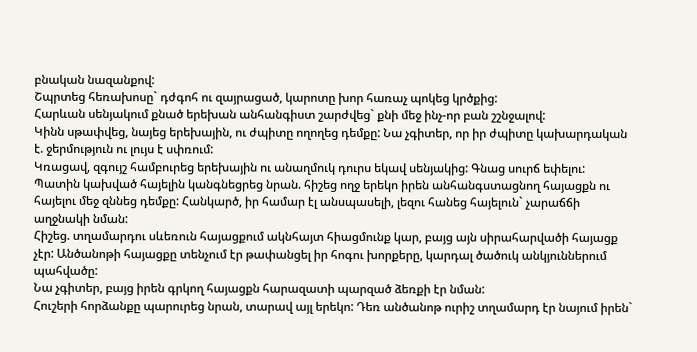բնական նազանքով:
Շպրտեց հեռախոսը` դժգոհ ու զայրացած, կարոտը խոր հառաչ պոկեց կրծքից:
Հարևան սենյակում քնած երեխան անհանգիստ շարժվեց` քնի մեջ ինչ-որ բան շշնջալով:
Կինն սթափվեց, նայեց երեխային, ու ժպիտը ողողեց դեմքը: Նա չգիտեր, որ իր ժպիտը կախարդական է. ջերմություն ու լույս է սփռում:
Կռացավ, զգույշ համբուրեց երեխային ու անաղմուկ դուրս եկավ սենյակից: Գնաց սուրճ եփելու:
Պատին կախված հայելին կանգնեցրեց նրան. հիշեց ողջ երեկո իրեն անհանգստացնող հայացքն ու հայելու մեջ զննեց դեմքը: Հանկարծ, իր համար էլ անսպասելի, լեզու հանեց հայելուն` չարաճճի աղջնակի նման:
Հիշեց. տղամարդու սևեռուն հայացքում ակնհայտ հիացմունք կար, բայց այն սիրահարվածի հայացք չէր: Անծանոթի հայացքը տենչում էր թափանցել իր հոգու խորքերը, կարդալ ծածուկ անկյուններում պահվածը:
Նա չգիտեր, բայց իրեն գրկող հայացքն հարազատի պարզած ձեռքի էր նման:
Հուշերի հորձանքը պարուրեց նրան, տարավ այլ երեկո: Դեռ անծանոթ ուրիշ տղամարդ էր նայում իրեն`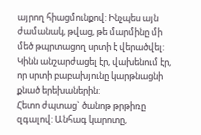այրող հիացմունքով: Ինչպես այն ժամանակ, թվաց, թե մարմինը մի մեծ թպրտացող սրտի է վերածվել:
Կինն անշարժացել էր, վախենում էր, որ սրտի բաբախյունը կարթնացնի քնած երեխաներին:
Հետո ժպտաց` ծանոթ թրթիռը զգալով: Անհագ կարոտը,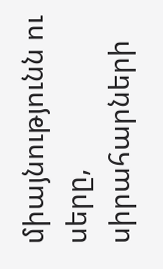միայնությունն ու սերը, սիրահարների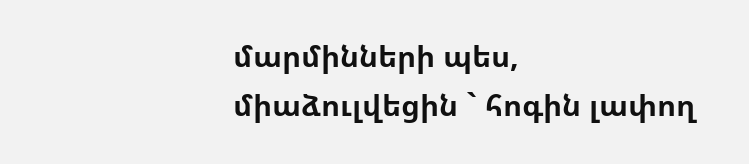մարմինների պես, միաձուլվեցին ` հոգին լափող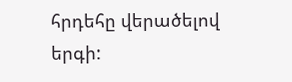հրդեհը վերածելով երգի: